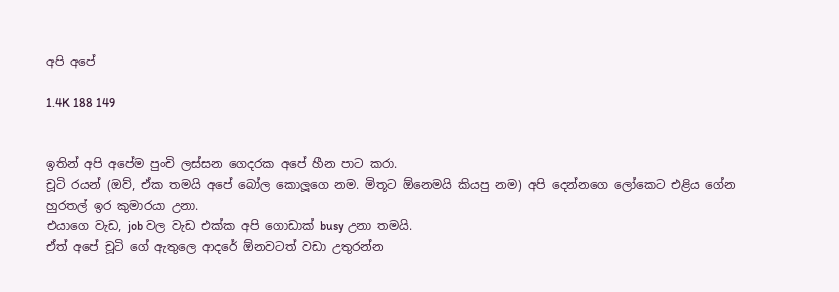අපි අපේ

1.4K 188 149


ඉතින් අපි අපේම පුංචි ලස්සන ගෙදරක අපේ හීන පාට කරා.
චූටි රයන් (ඔව්, ඒක තමයි අපේ බෝල කොලූගෙ නම. මිතූට ඕනෙමයි කියපු නම) අපි දෙන්නගෙ ලෝකෙට එළිය ගේන හුරතල් ඉර කුමාරයා උනා.
එයාගෙ වැඩ, job වල වැඩ එක්ක අපි ගොඩාක් busy උනා තමයි.
ඒත් අපේ චූටි ගේ ඇතුලෙ ආදරේ ඕනවටත් වඩා උතුරන්න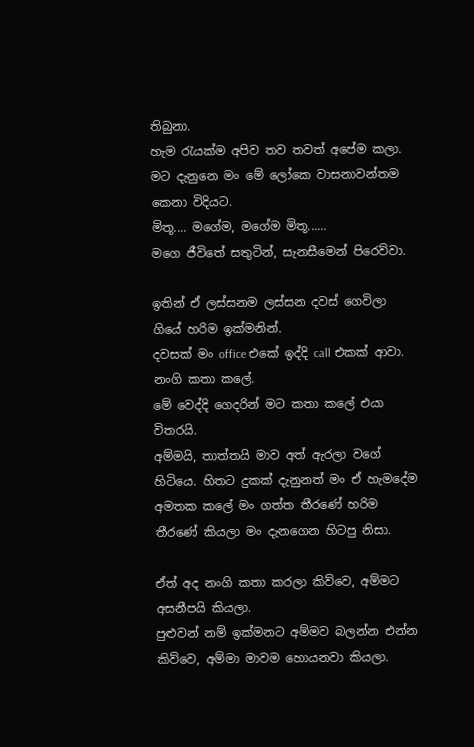තිබුනා.
හැම රැයක්ම අපිව තව තවත් අපේම කලා.
මට දැනුනෙ මං මේ ලෝකෙ වාසනාවන්තම කෙනා විදියට.
මිතූ.... මගේම, මගේම මිතූ......
මගෙ ජීවිතේ සතුටින්, සැනසීමෙන් පිරෙව්වා.

ඉතින් ඒ ලස්සනම ලස්සන දවස් ගෙවිලා ගියේ හරිම ඉක්මනින්.
දවසක් මං office එකේ ඉද්දි call එකක් ආවා.
නංගි කතා කලේ.
මේ වෙද්දි ගෙදරින් මට කතා කලේ එයා විතරයි.
අම්මයි, තාත්තයි මාව අත් ඇරලා වගේ හිටියෙ. හිතට දුකක් දැනුනත් මං ඒ හැමදේම අමතක කලේ මං ගත්ත තීරණේ හරිම තීරණේ කියලා මං දැනගෙන හිටපු නිසා.

ඒත් අද නංගි කතා කරලා කිව්වෙ, අම්මට අසනීපයි කියලා.
පුළුවන් නම් ඉක්මනට අම්මව බලන්න එන්න කිව්වෙ, අම්මා මාවම හොයනවා කියලා.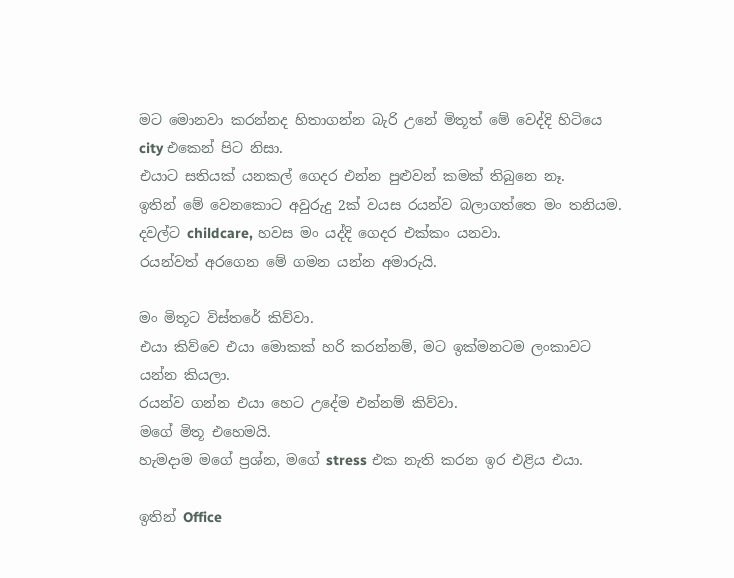මට මොනවා කරන්නද හිතාගන්න බැරි උනේ මිතූත් මේ වෙද්දි හිටියෙ city එකෙන් පිට නිසා.
එයාට සතියක් යනකල් ගෙදර එන්න පුළුවන් කමක් තිබුනෙ නෑ.
ඉතින් මේ වෙනකොට අවුරුදු 2ක් වයස රයන්ව බලාගත්තෙ මං තනියම.
දවල්ට childcare, හවස මං යද්දි ගෙදර එක්කං යනවා.
රයන්වත් අරගෙන මේ ගමන යන්න අමාරුයි.

මං මිතූට විස්තරේ කිව්වා.
එයා කිව්වෙ එයා මොකක් හරි කරන්නම්, මට ඉක්මනටම ලංකාවට යන්න කියලා.
රයන්ව ගන්න එයා හෙට උදේම එන්නම් කිව්වා.
මගේ මිතූ එහෙමයි.
හැමදාම මගේ ප්‍රශ්න, මගේ stress එක නැති කරන ඉර එළිය එයා.

ඉතින් Office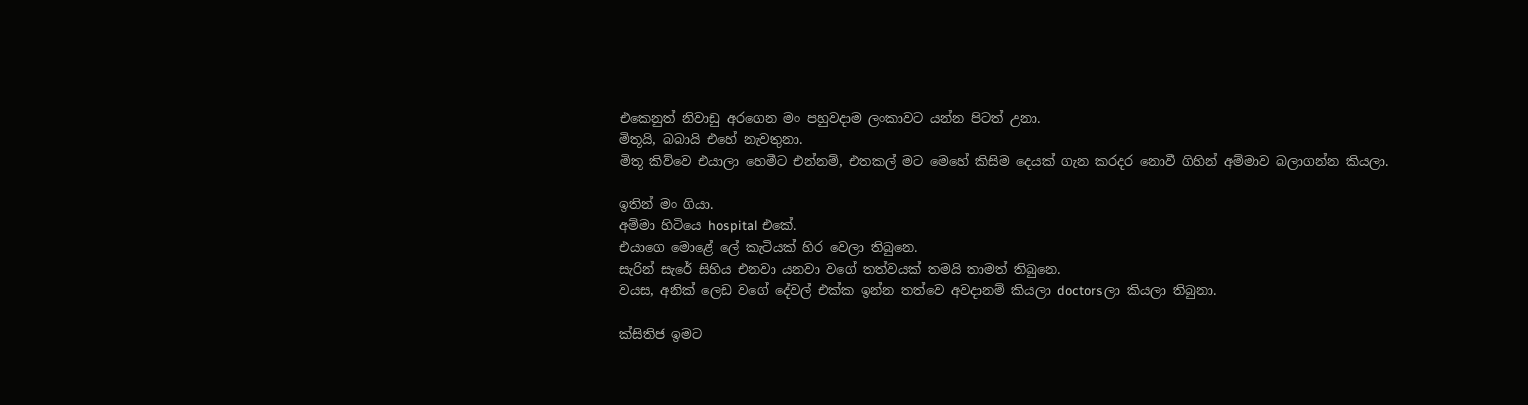එකෙනුත් නිවාඩු අරගෙන මං පහුවදාම ලංකාවට යන්න පිටත් උනා.
මිතූයි, බබායි එහේ නැවතුනා.
මිතූ කිව්වෙ එයාලා හෙමීට එන්නම්, එතකල් මට මෙහේ කිසිම දෙයක් ගැන කරදර නොවී ගිහින් අම්මාව බලාගන්න කියලා.

ඉතින් මං ගියා.
අම්මා හිටියෙ hospital එකේ.
එයාගෙ මොළේ ලේ කැටියක් හිර වෙලා තිබුනෙ.
සැරින් සැරේ සිහිය එනවා යනවා වගේ තත්වයක් තමයි තාමත් තිබුනෙ.
වයස, අනික් ලෙඩ වගේ දේවල් එක්ක ඉන්න තත්වෙ අවදානම් කියලා doctorsලා කියලා තිබුනා.

ක්සිතිජ ඉමට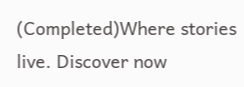(Completed)Where stories live. Discover now